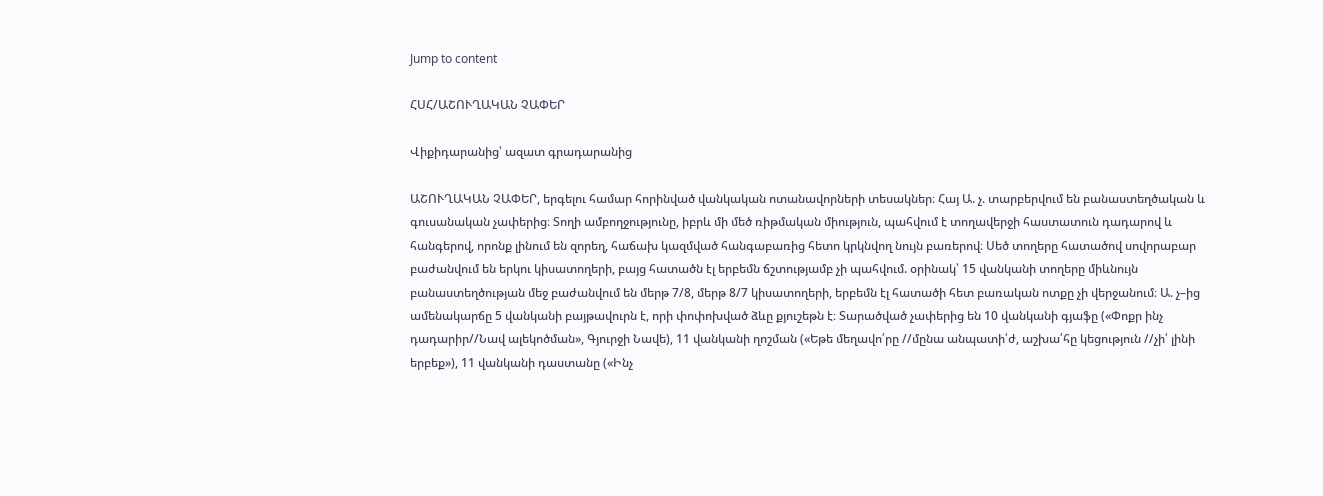Jump to content

ՀՍՀ/ԱՇՈՒՂԱԿԱՆ ՉԱՓԵՐ

Վիքիդարանից՝ ազատ գրադարանից

ԱՇՈՒՂԱԿԱՆ ՉԱՓԵՐ, երգելու համար հորինված վանկական ոտանավորների տեսակներ։ Հայ Ա. չ. տարբերվում են բանաստեղծական և գուսանական չափերից։ Տողի ամբողջությունը, իբրև մի մեծ ռիթմական միություն, պահվում է տողավերջի հաստատուն դադարով և հանգերով, որոնք լինում են զորեղ, հաճախ կազմված հանգաբառից հետո կրկնվող նույն բառերով։ Սեծ տողերը հատածով սովորաբար բաժանվում են երկու կիսատողերի, բայց հատածն էլ երբեմն ճշտությամբ չի պահվում. օրինակ՝ 15 վանկանի տողերը միևնույն բանաստեղծության մեջ բաժանվում են մերթ 7/8, մերթ 8/7 կիսատողերի, երբեմն էլ հատածի հետ բառական ոտքը չի վերջանում։ Ա. չ–ից ամենակարճը 5 վանկանի բայթավուրն է, որի փոփոխված ձևը քյուշեթն է։ Տարածված չափերից են 10 վանկանի գյաֆը («Փոքր ինչ դադարիր//Նավ ալեկոծման», Գյուրջի Նավե), 11 վանկանի ղոշման («Եթե մեղավո՛րը //մընա անպատի՛ժ, աշխա՛հը կեցություն //չի՛ լինի երբեք»), 11 վանկանի դաստանը («Ինչ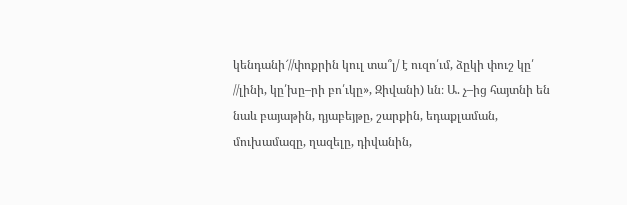կենդանի՜//փոքրին կուլ տա՞լ/ է ուզո՛ւմ, ձըկի փուշ կը՛ //լինի, կը՛խը–րի բո՛ւկը», Զիվանի) ևն։ Ա. չ–ից հայտնի են նաև բայաթին, դյաբեյթը, շարքին, եդաքլաման, մուխամազը, ղազելը, դիվանին,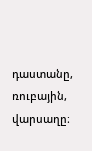դաստանը, ռուբային, վարսաղը։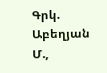Գրկ. Աբեղյան Մ.,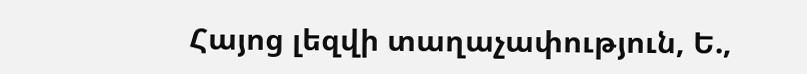Հայոց լեզվի տաղաչափություն, Ե.,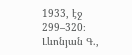1933, էջ 299–320։ Լևոնյան Գ.,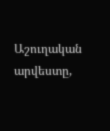Աշուղական արվեստը,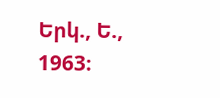Երկ., Ե., 1963։